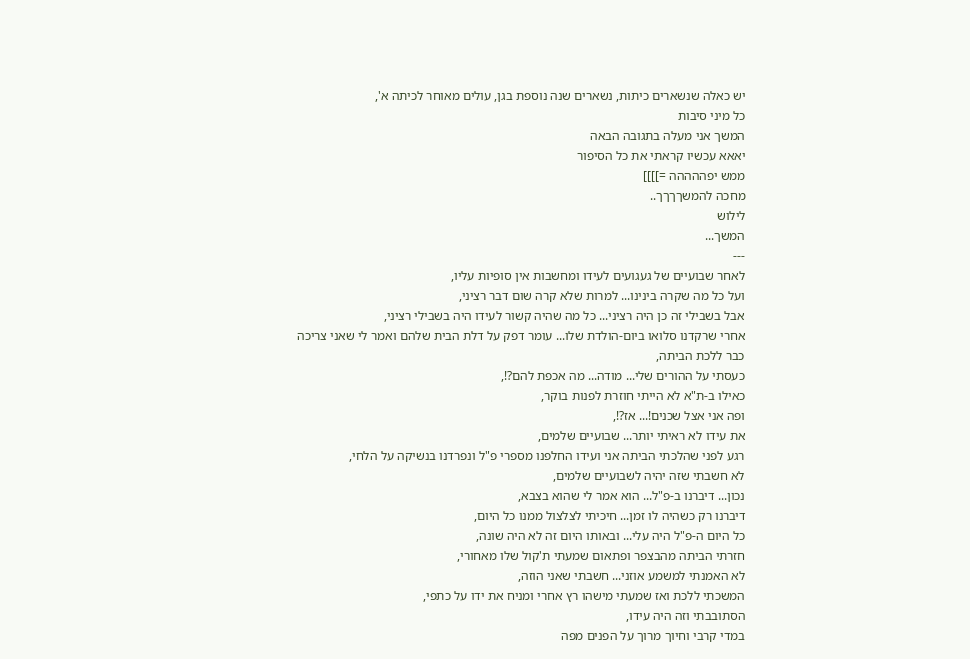יש כאלה שנשארים כיתות, נשארים שנה נוספת בגן, עולים מאוחר לכיתה א',
כל מיני סיבות
המשך אני מעלה בתגובה הבאה
יאאא עכשיו קראתי את כל הסיפור
ממש יפההההה =]]]]
מחכה להמשךךךך..
לילוש
המשך...
---
לאחר שבועיים של געגועים לעידו ומחשבות אין סופיות עליו,
ועל כל מה שקרה בינינו... למרות שלא קרה שום דבר רציני,
אבל בשבילי זה כן היה רציני... כל מה שהיה קשור לעידו היה בשבילי רציני,
אחרי שרקדנו סלואו ביום-הולדת שלו... עומר דפק על דלת הבית שלהם ואמר לי שאני צריכה כבר ללכת הביתה,
כעסתי על ההורים שלי... מודה... מה אכפת להם?!,
כאילו ב-ת"א לא הייתי חוזרת לפנות בוקר,
ופה אני אצל שכנים!... אז?!,
את עידו לא ראיתי יותר... שבועיים שלמים,
רגע לפני שהלכתי הביתה אני ועידו החלפנו מספרי פ"ל ונפרדנו בנשיקה על הלחי,
לא חשבתי שזה יהיה לשבועיים שלמים,
נכון... דיברנו ב-פ"ל... הוא אמר לי שהוא בצבא,
דיברנו רק כשהיה לו זמן... חיכיתי לצלצול ממנו כל היום,
כל היום ה-פ"ל היה עלי... ובאותו היום זה לא היה שונה,
חזרתי הביתה מהבצפר ופתאום שמעתי ת'קול שלו מאחורי,
לא האמנתי למשמע אוזני... חשבתי שאני הוזה,
המשכתי ללכת ואז שמעתי מישהו רץ אחרי ומניח את ידו על כתפי,
הסתובבתי וזה היה עידו,
במדי קרבי וחיוך מרוך על הפנים מפה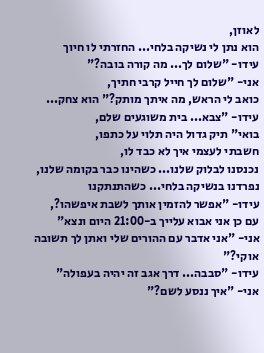לאוזן,
הוא נתן לי נשיקה בלחי... החזרתי לו חיוך
עידו- "שלום לך... מה קורה בובה?"
אני- "שלום לך חייל קרבי חתיך,
כואב לי הראש, מה איתך מותק?" הוא צחק...
עידו- "צבא... בית משוגעים שלם,
בואי" תיק גדול היה תלוי על כתפו,
חשבתי לעצמי איך לא כבד לו,
נכנסנו לבלוק שלנו... כשהינו כבר בקומה שלנו,
נפרדנו בנשיקה בלחי... כשהתנתקנו
עידו- "אפשר להזמין אותך לשבת איפשהו?,
עם כן אני אבוא עלייך ב-21:00 היום ונצא"
אני- "אני אדבר עם ההורים שלי ואתן לך תשובה אוקי?"
עידו- "סבבה... דרך אגב זה יהיה בעפולה"
אני- "איך ננסע לשם?"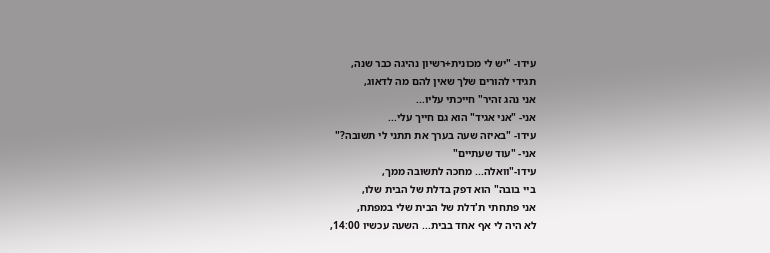עידו- "יש לי מכונית+רשיון נהיגה כבר שנה,
תגידי להורים שלך שאין להם מה לדאוג,
אני נהג זהיר" חייכתי עליו...
אני- "אני אגיד" הוא גם חייך עלי...
עידו- "באיזה שעה בערך את תתני לי תשובה?"
אני- "עוד שעתיים"
עידו-"וואלה... מחכה לתשובה ממך,
ביי בובה" הוא דפק בדלת של הבית שלו,
אני פתחתי ת'דלת של הבית שלי במפתח,
לא היה לי אף אחד בבית... השעה עכשיו 14:00,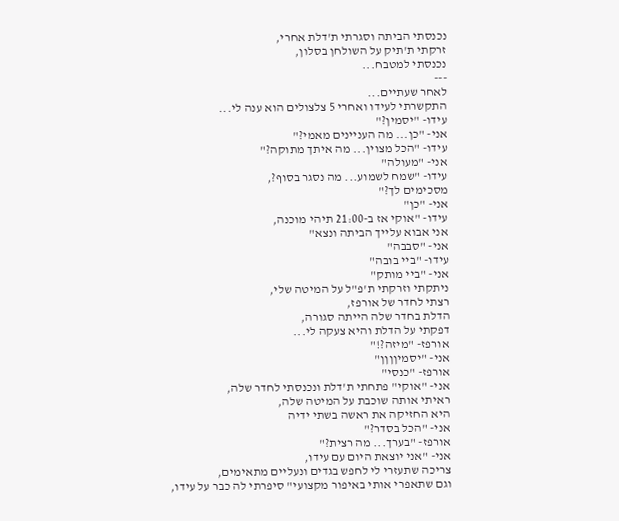נכנסתי הביתה וסגרתי ת'דלת אחרי,
זרקתי ת'תיק על השולחן בסלון,
נכנסתי למטבח...
---
לאחר שעתיים...
התקשרתי לעידו ואחרי 5 צלצולים הוא ענה לי...
עידו- "יסמין?"
אני- "כן... מה העניינים מאמי?"
עידו- "הכל מצוין... מה איתך מתוקה?"
אני- "מעולה"
עידו- "שמח לשמוע... מה נסגר בסוף?,
מסכימים לך?"
אני- "כן"
עידו- "אוקי אז ב-21:00 תיהי מוכנה,
אני אבוא עלייך הביתה ונצא"
אני- "סבבה"
עידו- "ביי בובה"
אני- "ביי מותק"
ניתקתי וזרקתי ת'פ"ל על המיטה שלי,
רצתי לחדר של אורפז,
הדלת בחדר שלה הייתה סגורה,
דפקתי על הדלת והיא צעקה לי...
אורפז- "מיזה?!"
אני- "יסמיןןןן"
אורפז- "כנסי"
אני- "אוקי" פתחתי ת'דלת ונכנסתי לחדר שלה,
ראיתי אותה שוכבת על המיטה שלה,
היא החזיקה את ראשה בשתי ידיה
אני- "הכל בסדר?"
אורפז- "בערך... מה רצית?"
אני- "אני יוצאת היום עם עידו,
צריכה שתעזרי לי לחפש בגדים ונעליים מתאימים,
וגם שתאפרי אותי באיפור מקצועי" סיפרתי לה כבר על עידו,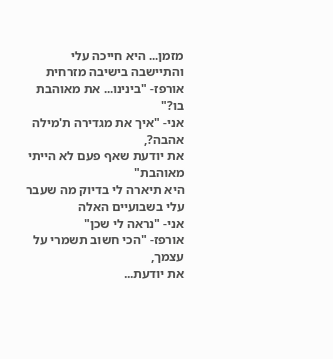מזמן... היא חייכה עלי והתיישבה בישיבה מזרחית
אורפז- "בינינו... את מאוהבת בו?"
אני- "איך את מגדירה ת'מילה אהבה?,
את יודעת שאף פעם לא הייתי מאוהבת"
היא תיארה לי בדיוק מה שעבר עלי בשבועיים האלה
אני- "נראה לי שכן"
אורפז- "הכי חשוב תשמרי על עצמך,
את יודעת...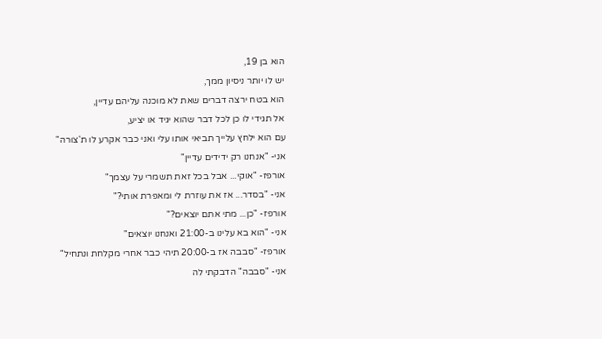הוא בן 19,
יש לו יותר ניסיון ממך,
הוא בטח ירצה דברים שאת לא מוכנה עליהם עדיין,
אל תגידי לו כן לכל דבר שהוא יגיד או יציע,
עם הוא ילחץ עלייך תביאי אותו עלי ואני כבר אקרע לו ת'צורה"
אני- "אנחנו רק ידידים עדיין"
אורפז- "אוקי... אבל בכל זאת תשמרי על עצמך"
אני- "בסדר... אז את עוזרת לי ומאפרת אותי?"
אורפז- "כן... מתי אתם יוצאים?"
אני- "הוא בא עלינו ב-21:00 ואנחנו יוצאים"
אורפז- "סבבה אז ב-20:00 תיהי כבר אחרי מקלחת ונתחיל"
אני- "סבבה" הדבקתי לה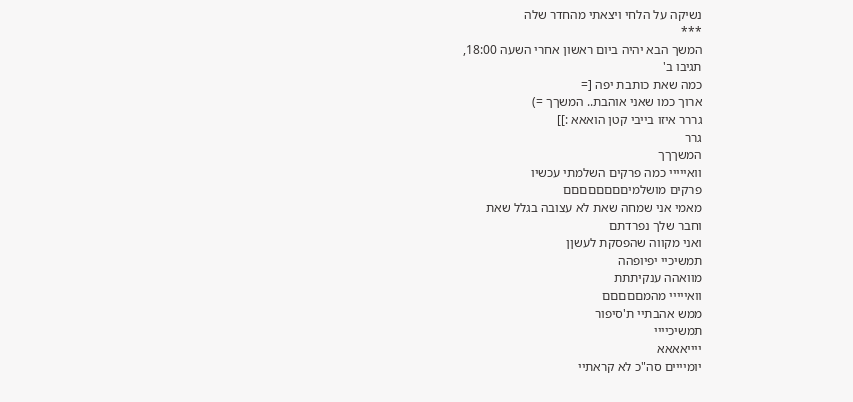נשיקה על הלחי ויצאתי מהחדר שלה
***
המשך הבא יהיה ביום ראשון אחרי השעה 18:00,
תגיבו ב'
כמה שאת כותבת יפה [=
ארוך כמו שאני אוהבת.. המשךך =)
גררר איזו בייבי קטן הואאא :]]
גרר
המשךךך
וואייייי כמה פרקים השלמתי עכשיו
פרקים מושלמיםםםםםםםם
מאמי אני שמחה שאת לא עצובה בגלל שאת
וחבר שלך נפרדתם
ואני מקווה שהפסקת לעשןן
תמשיכיי יפיופהה
מוואהה ענקיתתת
וואייייי מהמםםםםם
ממש אהבתיי ת'סיפור
תמשיכיייי
ייייאאאא
יומיייים סה"כ לא קראתיי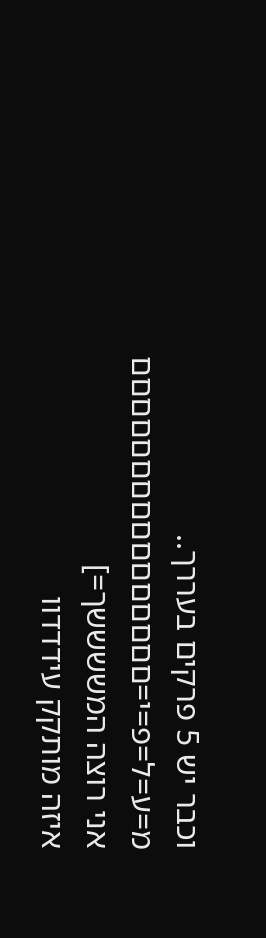וכבר יש 5 פרקים בעררך..
מ=ע=ל=פ=י=םםםםםםםםםםםםםםםם
אני רוצה המששששך=]
איזה מותקק עידדדוו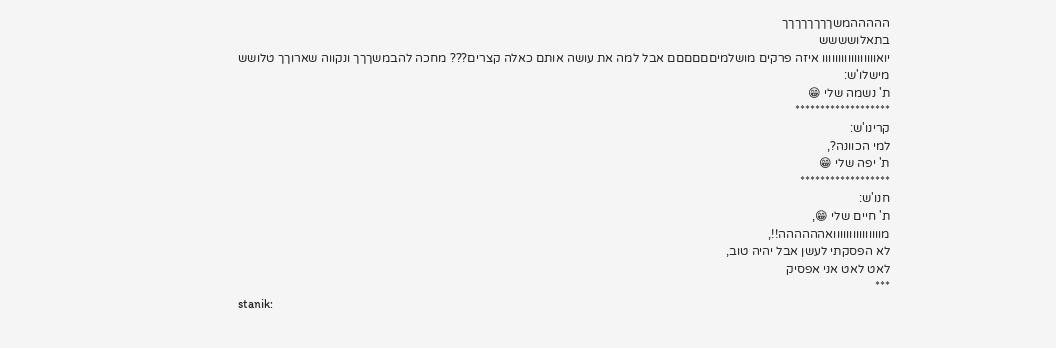הההההמשךךךךךךךך
בתאלושששש
יואווווווווווווווווו איזה פרקים מושלמיםםםםםם אבל למה את עושה אותם כאלה קצרים??? מחכה להבמשךךך ונקווה שארוךך טלושש
מישלו'ש:
ת' נשמה שלי 😁
*******************
קרינו'ש:
למי הכוונה?,
ת' יפה שלי 😁
******************
חנו'ש:
ת' חיים שלי 😁,
מווווווווווווווואהההההה!!,
לא הפסקתי לעשן אבל יהיה טוב,
לאט לאט אני אפסיק
***
stanik: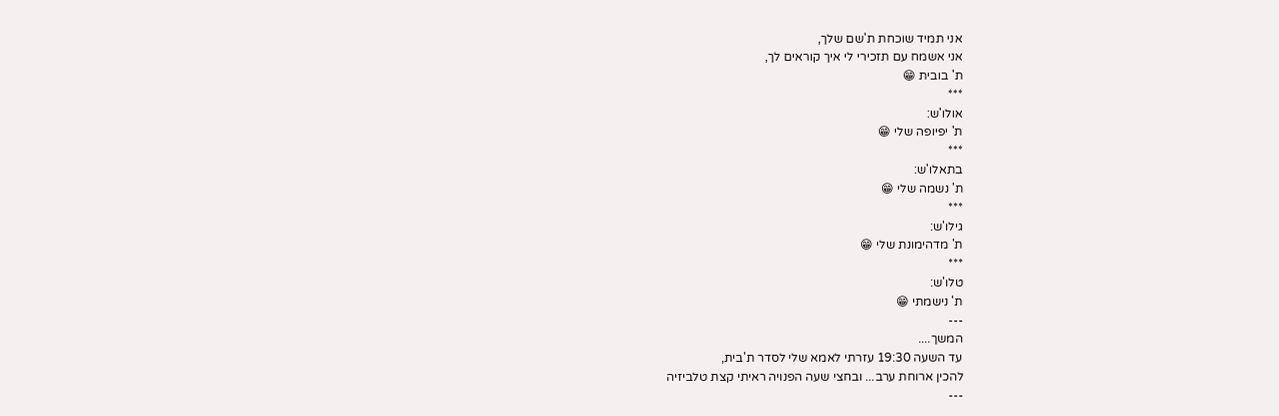אני תמיד שוכחת ת'שם שלך,
אני אשמח עם תזכירי לי איך קוראים לך,
ת' בובית 😁
***
אולו'ש:
ת' יפיופה שלי 😁
***
בתאלו'ש:
ת' נשמה שלי 😁
***
גילו'ש:
ת' מדהימונת שלי 😁
***
טלו'ש:
ת' נישמתי 😁
---
המשך....
עד השעה 19:30 עזרתי לאמא שלי לסדר ת'בית,
להכין ארוחת ערב... ובחצי שעה הפנויה ראיתי קצת טלביזיה
---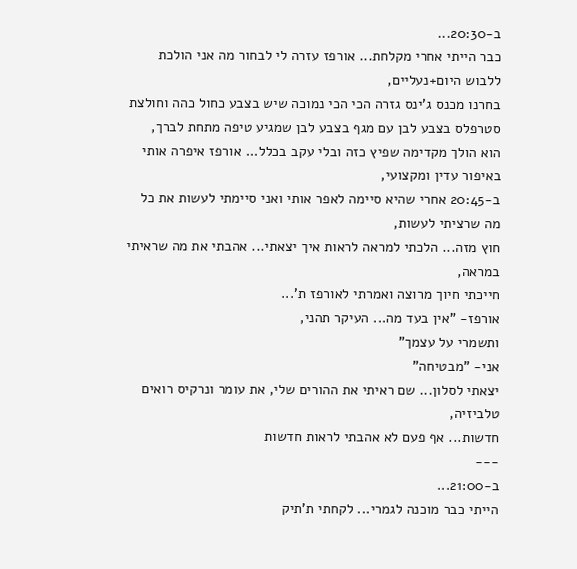ב-20:30...
כבר הייתי אחרי מקלחת... אורפז עזרה לי לבחור מה אני הולכת ללבוש היום+נעליים,
בחרנו מכנס ג'ינס גזרה הכי הכי נמוכה שיש בצבע כחול כהה וחולצת סטרפלס בצבע לבן עם מגף בצבע לבן שמגיע טיפה מתחת לברך,
הוא הולך מקדימה שפיץ כזה ובלי עקב בכלל... אורפז איפרה אותי באיפור עדין ומקצועי,
ב-20:45 אחרי שהיא סיימה לאפר אותי ואני סיימתי לעשות את כל מה שרציתי לעשות,
חוץ מזה... הלכתי למראה לראות איך יצאתי... אהבתי את מה שראיתי במראה,
חייכתי חיוך מרוצה ואמרתי לאורפז ת'...
אורפז- "אין בעד מה... העיקר תהני,
ותשמרי על עצמך"
אני- "מבטיחה"
יצאתי לסלון... שם ראיתי את ההורים שלי, את עומר ונרקיס רואים טלביזיה,
חדשות... אף פעם לא אהבתי לראות חדשות
---
ב-21:00...
הייתי כבר מוכנה לגמרי... לקחתי ת'תיק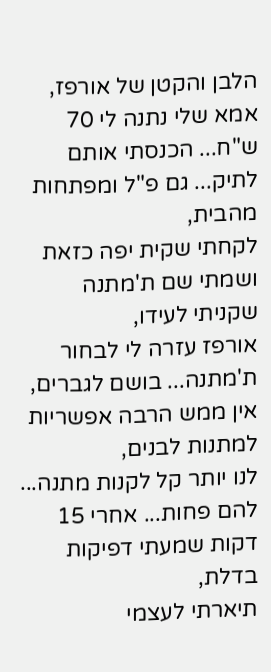הלבן והקטן של אורפז,
אמא שלי נתנה לי 70 ש"ח... הכנסתי אותם לתיק... גם פ"ל ומפתחות מהבית,
לקחתי שקית יפה כזאת ושמתי שם ת'מתנה שקניתי לעידו,
אורפז עזרה לי לבחור ת'מתנה... בושם לגברים,
אין ממש הרבה אפשריות למתנות לבנים,
לנו יותר קל לקנות מתנה... להם פחות... אחרי 15 דקות שמעתי דפיקות בדלת,
תיארתי לעצמי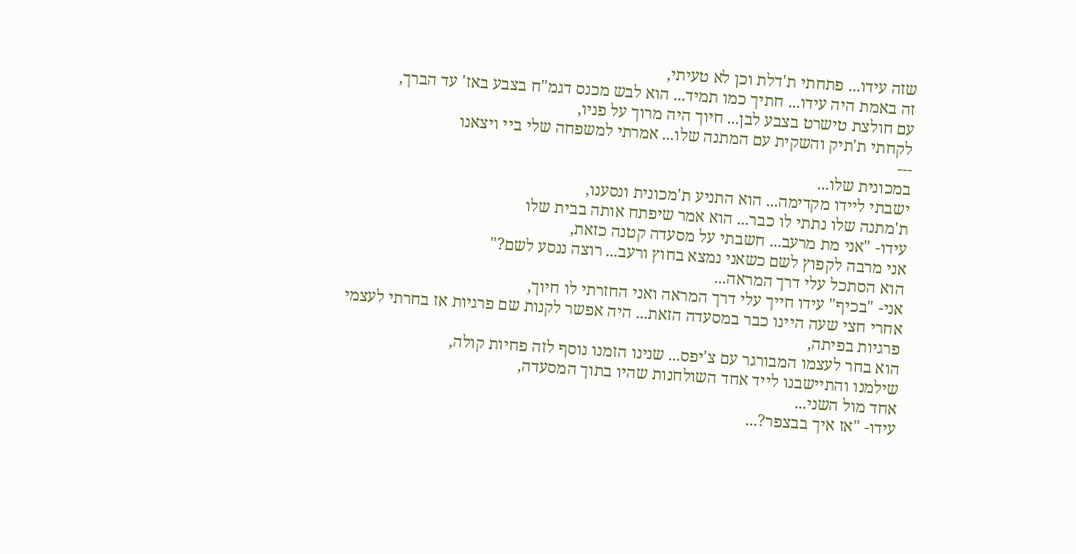שזה עידו... פתחתי ת'דלת וכן לא טעיתי,
זה באמת היה עידו... חתיך כמו תמיד... הוא לבש מכנס דגמ"ח בצבע באז' עד הברך,
עם חולצת טישרט בצבע לבן... חיוך היה מרוך על פניו,
לקחתי ת'תיק והשקית עם המתנה שלו... אמרתי למשפחה שלי ביי ויצאנו
---
במכונית שלו...
ישבתי ליידו מקדימה... הוא התניע ת'מכונית ונסענו,
ת'מתנה שלו נתתי לו כבר... הוא אמר שיפתח אותה בבית שלו
עידו- "אני מת מרעב... חשבתי על מסעדה קטנה כזאת,
אני מרבה לקפוץ לשם כשאני נמצא בחוץ ורעב... רוצה ננסע לשם?"
הוא הסתכל עלי דרך המראה...
אני- "בכיף" עידו חייך עלי דרך המראה ואני החזרתי לו חיוך,
אחרי חצי שעה היינו כבר במסעדה הזאת... היה אפשר לקנות שם פרגיות אז בחרתי לעצמי פרגיות בפיתה,
הוא בחר לעצמו המבורגר עם צ'יפס... שנינו הזמנו נוסף לזה פחיות קולה,
שילמנו והתיישבנו לייד אחד השולחנות שהיו בתוך המסעדה,
אחד מול השני...
עידו- "אז איך בבצפר?...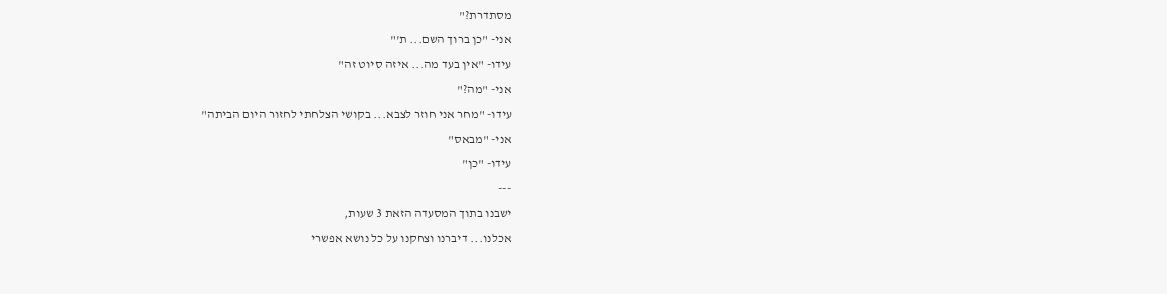מסתדרת?"
אני- "כן ברוך השם... ת'"
עידו- "אין בעד מה... איזה סיוט זה"
אני- "מה?"
עידו- "מחר אני חוזר לצבא... בקושי הצלחתי לחזור היום הביתה"
אני- "מבאס"
עידו- "כן"
---
ישבנו בתוך המסעדה הזאת 3 שעות,
אכלנו... דיברנו וצחקנו על כל נושא אפשרי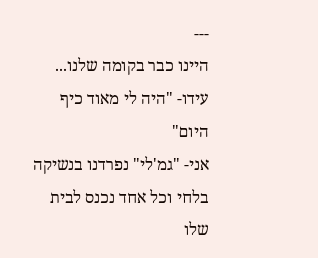---
היינו כבר בקומה שלנו...
עידו- "היה לי מאוד כיף היום"
אני- "גמ'לי" נפרדנו בנשיקה בלחי וכל אחד נכנס לבית שלו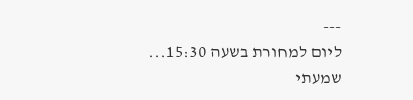---
ליום למחורת בשעה 15:30...
שמעתי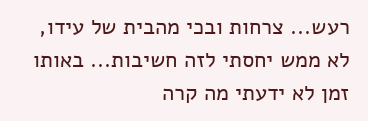רעש... צרחות ובכי מהבית של עידו,
לא ממש יחסתי לזה חשיבות... באותו זמן לא ידעתי מה קרה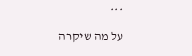***
על מה שיקרה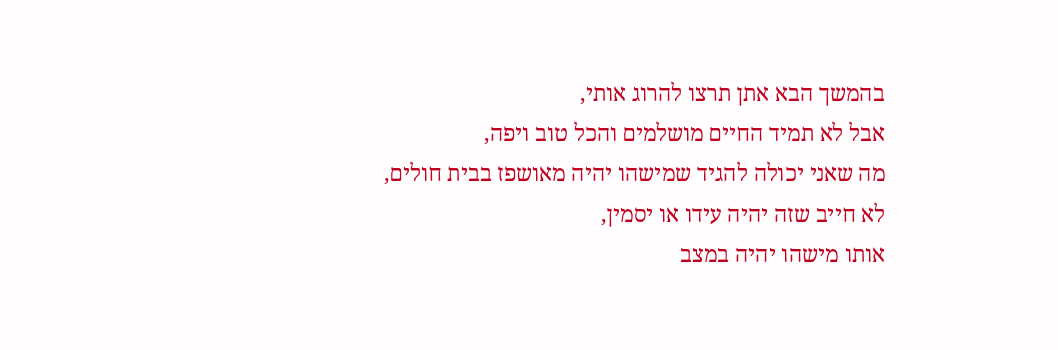בהמשך הבא אתן תרצו להרוג אותי,
אבל לא תמיד החיים מושלמים והכל טוב ויפה,
מה שאני יכולה להגיד שמישהו יהיה מאושפז בבית חולים,
לא חייב שזה יהיה עידו או יסמין,
אותו מישהו יהיה במצב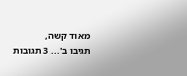מאוד קשה,
תגיבו ב'... 3 תגובות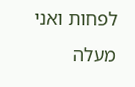לפחות ואני מעלה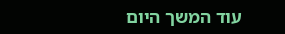עוד המשך היום